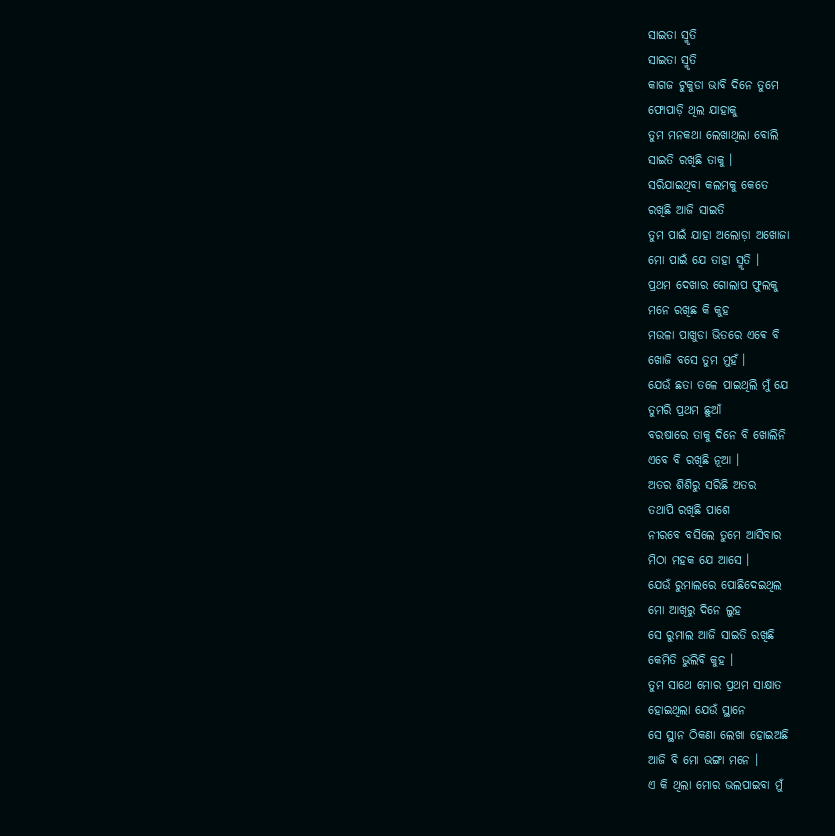ସାଇତା ସ୍ମୃତି
ସାଇତା ସ୍ମୃତି
କାଗଜ ଟୁକୁଡା ଭାବି ଦିନେ ତୁମେ
ଫୋପାଡ଼ି ଥିଲ ଯାହାକୁ
ତୁମ ମନକଥା ଲେଖାଥିଲା ବୋଲି
ସାଇତି ରଖିଛି ତାକୁ ।
ସରିଯାଇଥିବା କଲମକୁ କେତେ
ରଖିଛି ଆଜି ସାଇତି
ତୁମ ପାଇଁ ଯାହା ଅଲୋଡ଼ା ଅଖୋଜା
ମୋ ପାଇଁ ଯେ ତାହା ସ୍ମୃତି ।
ପ୍ରଥମ ଦେଖାର ଗୋଲାପ ଫୁଲକୁ
ମନେ ରଖିଛ କି କୁହ
ମଉଳା ପାଖୁଡା ଭିତରେ ଏଵେ ବି
ଖୋଜି ବସେ ତୁମ ମୁହଁ ।
ଯେଉଁ ଛତା ତଳେ ପାଇଥିଲି ମୁଁ ଯେ
ତୁମରି ପ୍ରଥମ ଛୁଆଁ
ବରଷାରେ ତାକୁ ଦିନେ ବି ଖୋଲିନି
ଏବେ ବି ରଖିଛି ନୂଆ ।
ଅତର ଶିଶିରୁ ସରିଛି ଅତର
ତଥାପି ରଖିଛି ପାଶେ
ନୀରବେ ବସିଲେ ତୁମେ ଆସିବାର
ମିଠା ମହକ ଯେ ଆସେ ।
ଯେଉଁ ରୁମାଲରେ ପୋଛିଦେଇଥିଲ
ମୋ ଆଖିରୁ ଦିନେ ଲୁହ
ସେ ରୁମାଲ ଆଜି ସାଇତି ରଖିଛି
କେମିତି ଭୁଲିବି କୁହ ।
ତୁମ ସାଥେ ମୋର ପ୍ରଥମ ସାକ୍ଷାତ
ହୋଇଥିଲା ଯେଉଁ ସ୍ଥାନେ
ସେ ସ୍ଥାନ ଠିକଣା ଲେଖା ହୋଇଅଛି
ଆଜି ବି ମୋ ଭଙ୍ଗା ମନେ ।
ଏ କି ଥିଲା ମୋର ଭଲପାଇବା ମୁଁ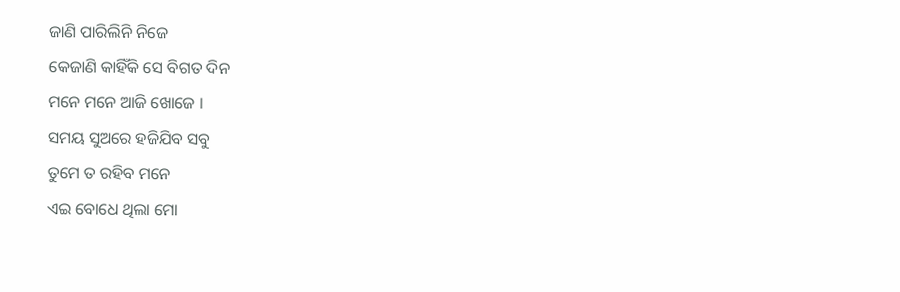ଜାଣି ପାରିଲିନି ନିଜେ
କେଜାଣି କାହିଁକି ସେ ବିଗତ ଦିନ
ମନେ ମନେ ଆଜି ଖୋଜେ ।
ସମୟ ସୁଅରେ ହଜିଯିବ ସବୁ
ତୁମେ ତ ରହିବ ମନେ
ଏଇ ବୋଧେ ଥିଲା ମୋ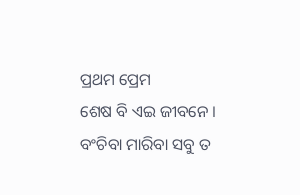ପ୍ରଥମ ପ୍ରେମ
ଶେଷ ବି ଏଇ ଜୀବନେ ।
ବଂଚିବା ମାରିବା ସବୁ ତ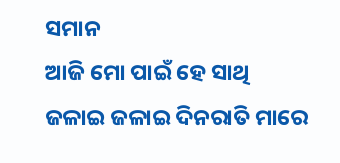ସମାନ
ଆଜି ମୋ ପାଇଁ ହେ ସାଥି
ଜଳାଇ ଜଳାଇ ଦିନରାତି ମାରେ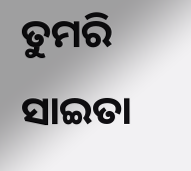ତୁମରି ସାଇତା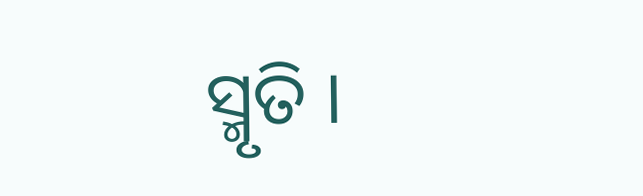ସ୍ମୃତି ।